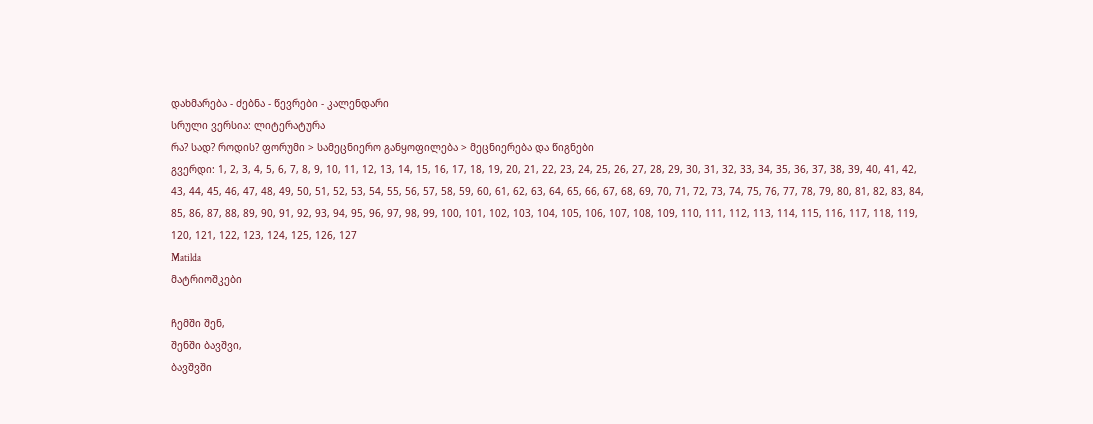დახმარება - ძებნა - წევრები - კალენდარი
სრული ვერსია: ლიტერატურა
რა? სად? როდის? ფორუმი > სამეცნიერო განყოფილება > მეცნიერება და წიგნები
გვერდი: 1, 2, 3, 4, 5, 6, 7, 8, 9, 10, 11, 12, 13, 14, 15, 16, 17, 18, 19, 20, 21, 22, 23, 24, 25, 26, 27, 28, 29, 30, 31, 32, 33, 34, 35, 36, 37, 38, 39, 40, 41, 42, 43, 44, 45, 46, 47, 48, 49, 50, 51, 52, 53, 54, 55, 56, 57, 58, 59, 60, 61, 62, 63, 64, 65, 66, 67, 68, 69, 70, 71, 72, 73, 74, 75, 76, 77, 78, 79, 80, 81, 82, 83, 84, 85, 86, 87, 88, 89, 90, 91, 92, 93, 94, 95, 96, 97, 98, 99, 100, 101, 102, 103, 104, 105, 106, 107, 108, 109, 110, 111, 112, 113, 114, 115, 116, 117, 118, 119, 120, 121, 122, 123, 124, 125, 126, 127
Matilda
მატრიოშკები

ჩემში შენ,
შენში ბავშვი,
ბავშვში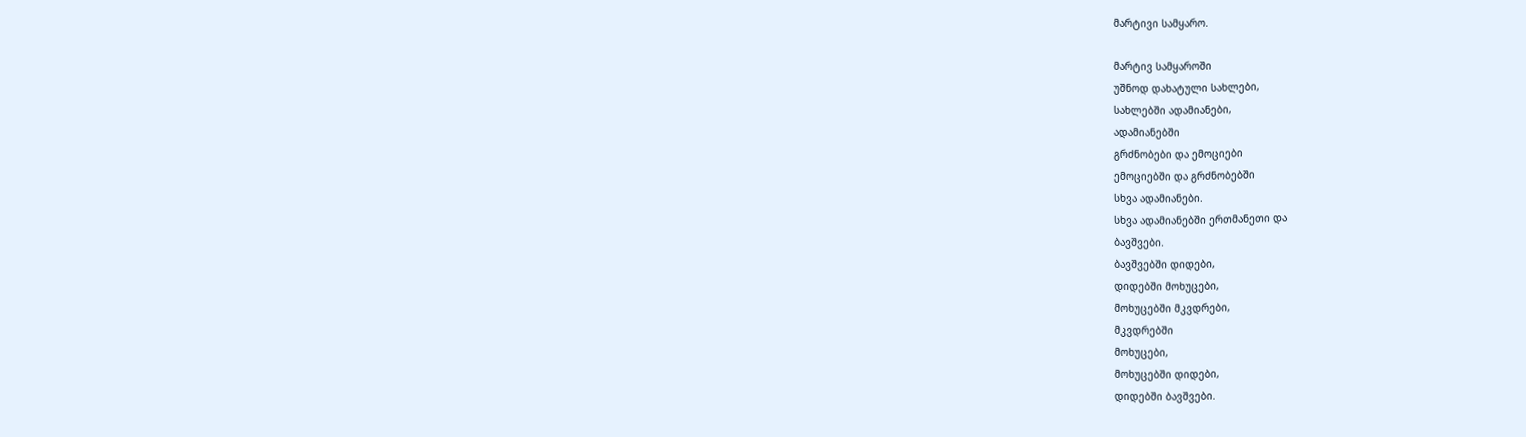მარტივი სამყარო.

მარტივ სამყაროში
უშნოდ დახატული სახლები,
სახლებში ადამიანები,
ადამიანებში
გრძნობები და ემოციები
ემოციებში და გრძნობებში
სხვა ადამიანები.
სხვა ადამიანებში ერთმანეთი და
ბავშვები.
ბავშვებში დიდები,
დიდებში მოხუცები,
მოხუცებში მკვდრები,
მკვდრებში
მოხუცები,
მოხუცებში დიდები,
დიდებში ბავშვები.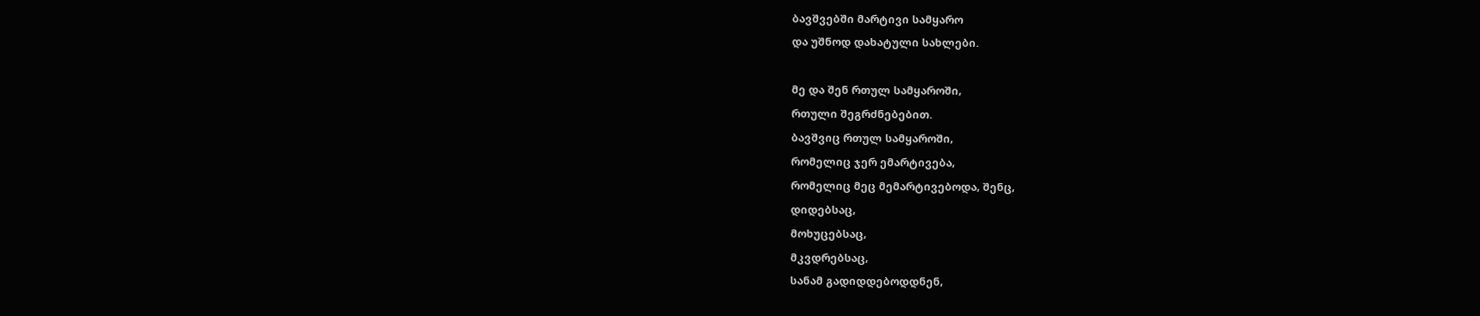ბავშვებში მარტივი სამყარო
და უშნოდ დახატული სახლები.

მე და შენ რთულ სამყაროში,
რთული შეგრძნებებით.
ბავშვიც რთულ სამყაროში,
რომელიც ჯერ ემარტივება,
რომელიც მეც მემარტივებოდა, შენც,
დიდებსაც,
მოხუცებსაც,
მკვდრებსაც,
სანამ გადიდდებოდდნენ,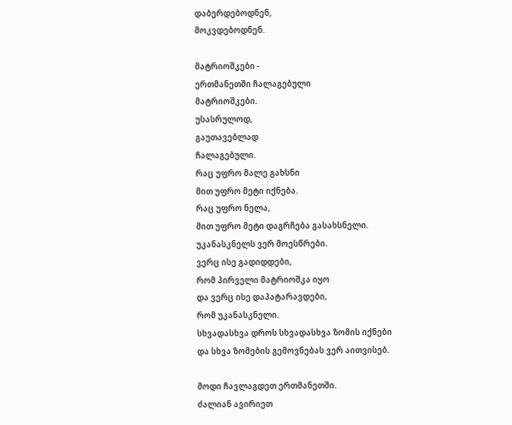დაბერდებოდნენ,
მოკვდებოდნენ.

მატრიოშკები -
ერთმანეთში ჩალაგებული
მატრიოშკები.
უსასრულოდ,
გაუთავებლად
ჩალაგებული.
რაც უფრო მალე გახსნი
მით უფრო მეტი იქნება.
რაც უფრო ნელა,
მით უფრო მეტი დაგრჩება გასახსნელი.
უკანასკნელს ვერ მოესწრები.
ვერც ისე გადიდდები,
რომ პირველი მატრიოშკა იყო
და ვერც ისე დაპატარავდები,
რომ უკანასკნელი.
სხვადასხვა დროს სხვადასხვა ზომის იქნები
და სხვა ზომების გემოვნებას ვერ აითვისებ.

მოდი ჩავლაგდეთ ერთმანეთში.
ძალიან ავირიეთ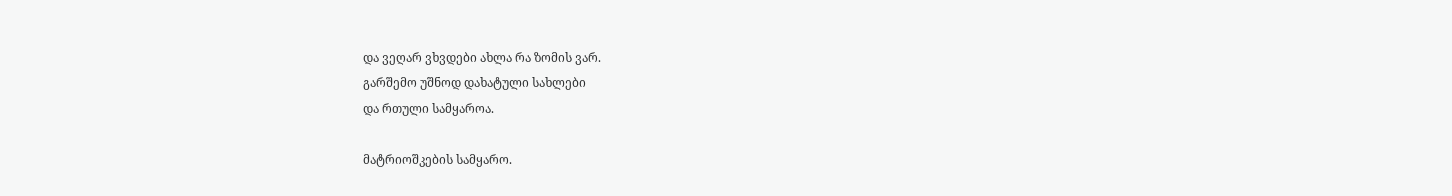და ვეღარ ვხვდები ახლა რა ზომის ვარ.
გარშემო უშნოდ დახატული სახლები
და რთული სამყაროა.

მატრიოშკების სამყარო.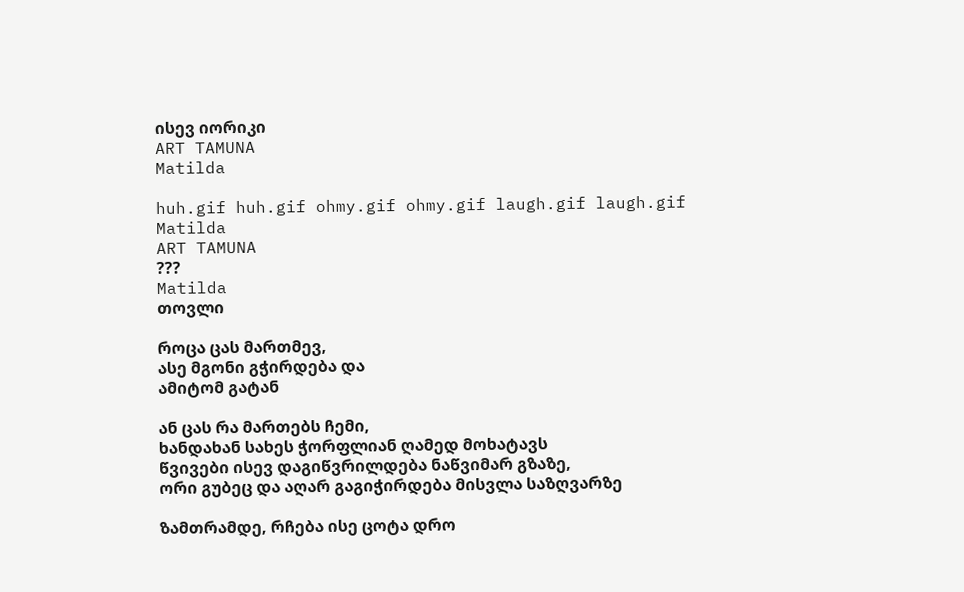ისევ იორიკი
ART TAMUNA
Matilda

huh.gif huh.gif ohmy.gif ohmy.gif laugh.gif laugh.gif
Matilda
ART TAMUNA
???
Matilda
თოვლი

როცა ცას მართმევ,
ასე მგონი გჭირდება და
ამიტომ გატან

ან ცას რა მართებს ჩემი,
ხანდახან სახეს ჭორფლიან ღამედ მოხატავს
წვივები ისევ დაგიწვრილდება ნაწვიმარ გზაზე,
ორი გუბეც და აღარ გაგიჭირდება მისვლა საზღვარზე

ზამთრამდე, რჩება ისე ცოტა დრო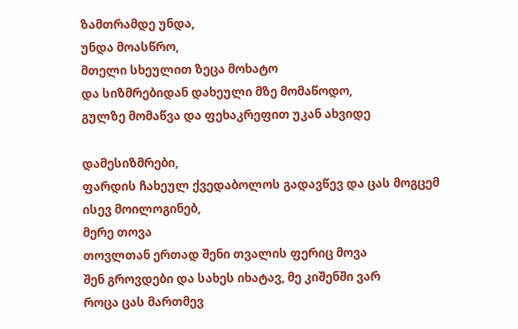ზამთრამდე უნდა,
უნდა მოასწრო,
მთელი სხეულით ზეცა მოხატო
და სიზმრებიდან დახეული მზე მომაწოდო,
გულზე მომაწვა და ფეხაკრეფით უკან ახვიდე

დამესიზმრები,
ფარდის ჩახეულ ქვედაბოლოს გადავწევ და ცას მოგცემ
ისევ მოილოგინებ,
მერე თოვა
თოვლთან ერთად შენი თვალის ფერიც მოვა
შენ გროვდები და სახეს იხატავ, მე კიშენში ვარ
როცა ცას მართმევ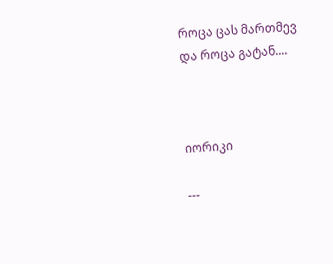როცა ცას მართმევ
და როცა გატან....



იორიკი

---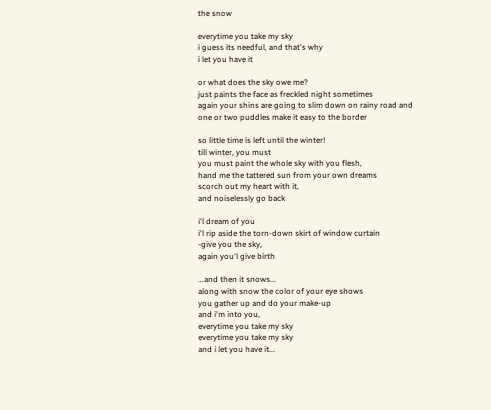the snow

everytime you take my sky
i guess its needful, and that's why
i let you have it

or what does the sky owe me?
just paints the face as freckled night sometimes
again your shins are going to slim down on rainy road and
one or two puddles make it easy to the border

so little time is left until the winter!
till winter, you must
you must paint the whole sky with you flesh,
hand me the tattered sun from your own dreams
scorch out my heart with it,
and noiselessly go back

i'l dream of you
i'l rip aside the torn-down skirt of window curtain
-give you the sky,
again you'l give birth

...and then it snows...
along with snow the color of your eye shows
you gather up and do your make-up
and i'm into you,
everytime you take my sky
everytime you take my sky
and i let you have it...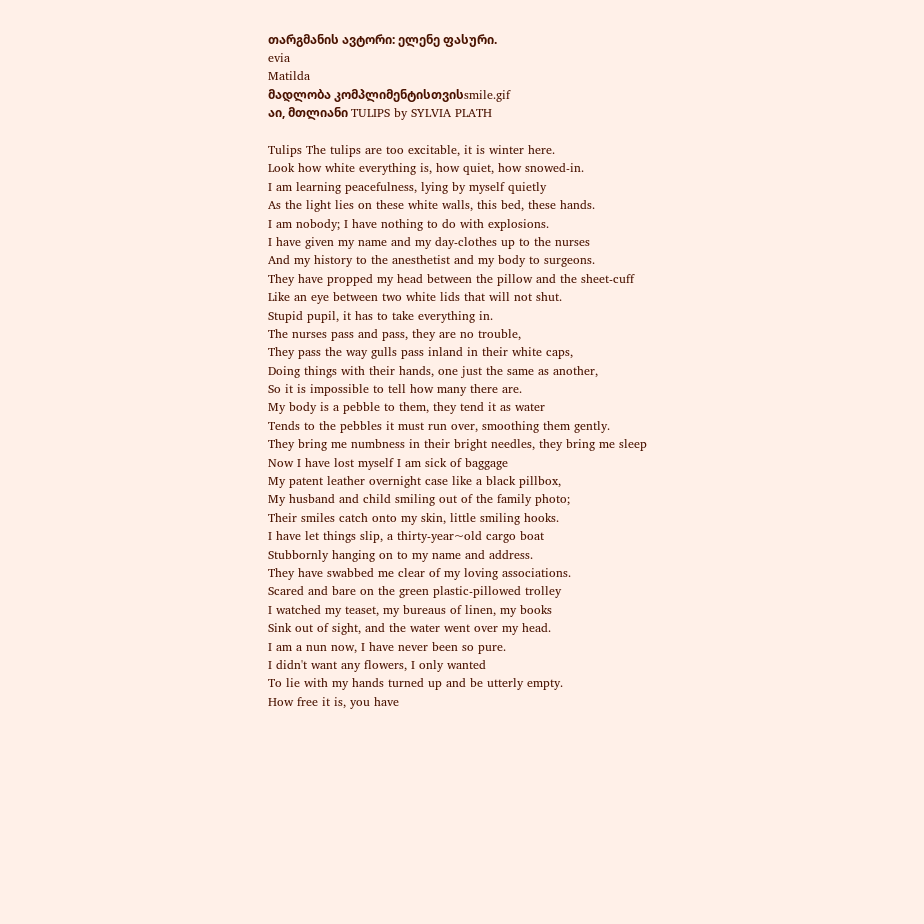თარგმანის ავტორი: ელენე ფასური.
evia
Matilda
მადლობა კომპლიმენტისთვისsmile.gif
აი, მთლიანი TULIPS by SYLVIA PLATH

Tulips The tulips are too excitable, it is winter here.
Look how white everything is, how quiet, how snowed-in.
I am learning peacefulness, lying by myself quietly
As the light lies on these white walls, this bed, these hands.
I am nobody; I have nothing to do with explosions.
I have given my name and my day-clothes up to the nurses
And my history to the anesthetist and my body to surgeons.
They have propped my head between the pillow and the sheet-cuff
Like an eye between two white lids that will not shut.
Stupid pupil, it has to take everything in.
The nurses pass and pass, they are no trouble,
They pass the way gulls pass inland in their white caps,
Doing things with their hands, one just the same as another,
So it is impossible to tell how many there are.
My body is a pebble to them, they tend it as water
Tends to the pebbles it must run over, smoothing them gently.
They bring me numbness in their bright needles, they bring me sleep
Now I have lost myself I am sick of baggage
My patent leather overnight case like a black pillbox,
My husband and child smiling out of the family photo;
Their smiles catch onto my skin, little smiling hooks.
I have let things slip, a thirty-year~old cargo boat
Stubbornly hanging on to my name and address.
They have swabbed me clear of my loving associations.
Scared and bare on the green plastic-pillowed trolley
I watched my teaset, my bureaus of linen, my books
Sink out of sight, and the water went over my head.
I am a nun now, I have never been so pure.
I didn't want any flowers, I only wanted
To lie with my hands turned up and be utterly empty.
How free it is, you have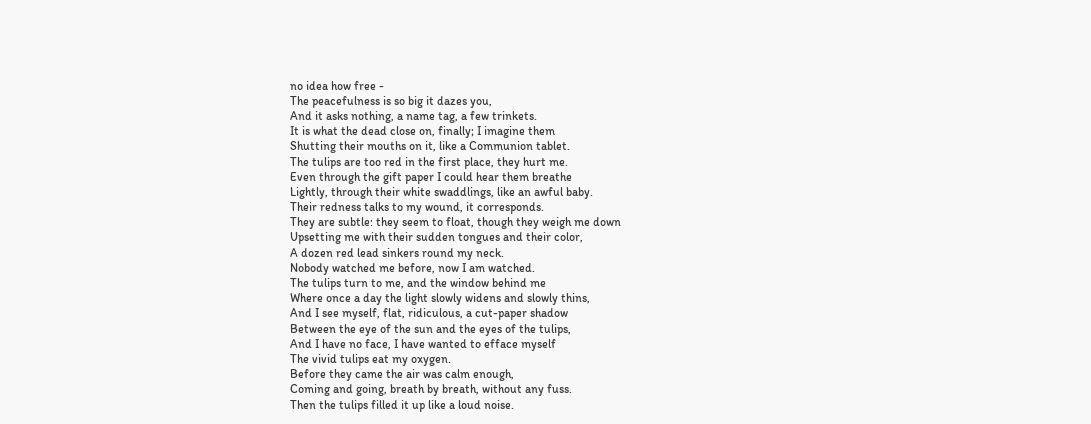no idea how free -
The peacefulness is so big it dazes you,
And it asks nothing, a name tag, a few trinkets.
It is what the dead close on, finally; I imagine them
Shutting their mouths on it, like a Communion tablet.
The tulips are too red in the first place, they hurt me.
Even through the gift paper I could hear them breathe
Lightly, through their white swaddlings, like an awful baby.
Their redness talks to my wound, it corresponds.
They are subtle: they seem to float, though they weigh me down
Upsetting me with their sudden tongues and their color,
A dozen red lead sinkers round my neck.
Nobody watched me before, now I am watched.
The tulips turn to me, and the window behind me
Where once a day the light slowly widens and slowly thins,
And I see myself, flat, ridiculous, a cut-paper shadow
Between the eye of the sun and the eyes of the tulips,
And I have no face, I have wanted to efface myself
The vivid tulips eat my oxygen.
Before they came the air was calm enough,
Coming and going, breath by breath, without any fuss.
Then the tulips filled it up like a loud noise.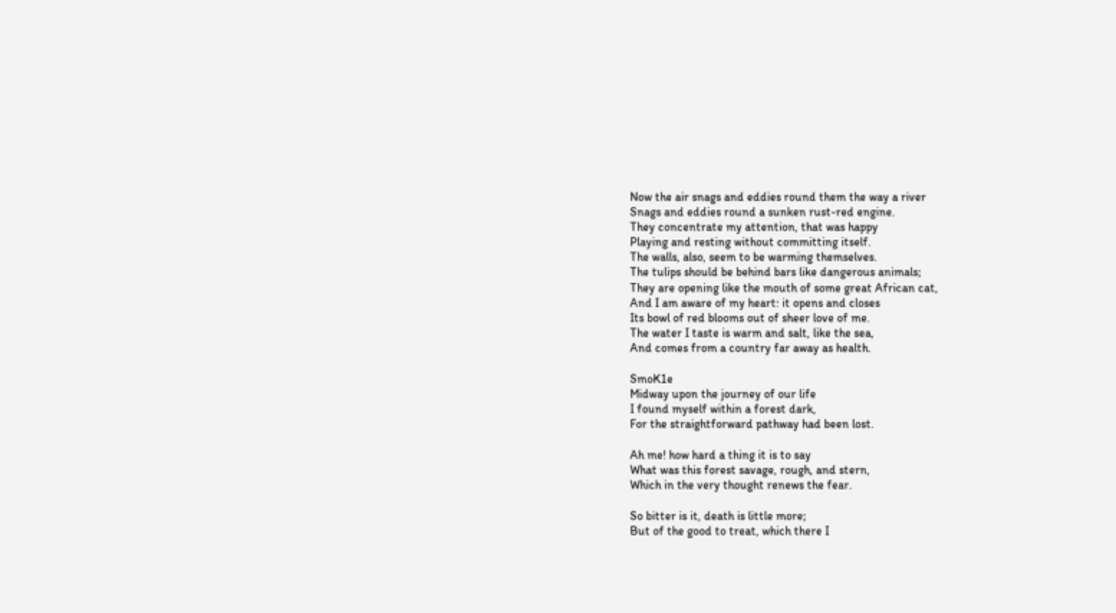Now the air snags and eddies round them the way a river
Snags and eddies round a sunken rust-red engine.
They concentrate my attention, that was happy
Playing and resting without committing itself.
The walls, also, seem to be warming themselves.
The tulips should be behind bars like dangerous animals;
They are opening like the mouth of some great African cat,
And I am aware of my heart: it opens and closes
Its bowl of red blooms out of sheer love of me.
The water I taste is warm and salt, like the sea,
And comes from a country far away as health.

SmoK1e
Midway upon the journey of our life
I found myself within a forest dark,
For the straightforward pathway had been lost.

Ah me! how hard a thing it is to say
What was this forest savage, rough, and stern,
Which in the very thought renews the fear.

So bitter is it, death is little more;
But of the good to treat, which there I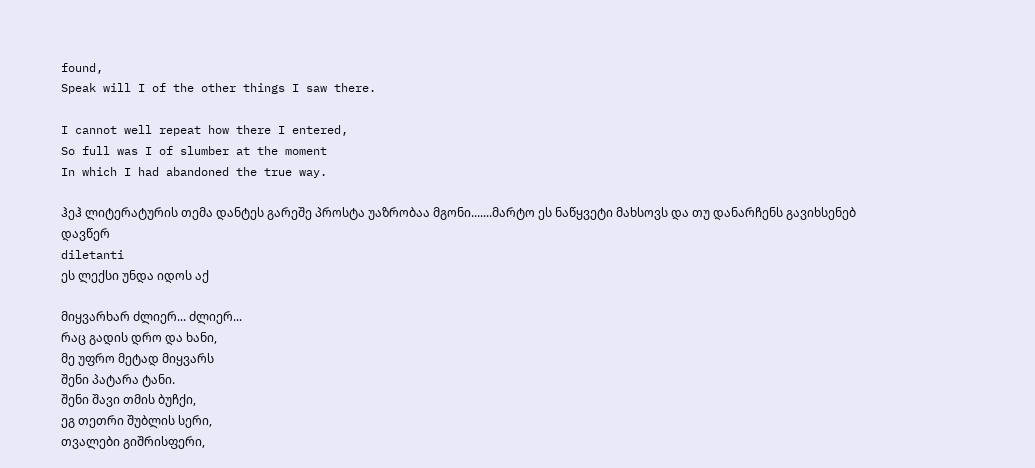found,
Speak will I of the other things I saw there.

I cannot well repeat how there I entered,
So full was I of slumber at the moment
In which I had abandoned the true way.

ჰეჰ ლიტერატურის თემა დანტეს გარეშე პროსტა უაზრობაა მგონი.......მარტო ეს ნაწყვეტი მახსოვს და თუ დანარჩენს გავიხსენებ დავწერ
diletanti
ეს ლექსი უნდა იდოს აქ

მიყვარხარ ძლიერ... ძლიერ...
რაც გადის დრო და ხანი,
მე უფრო მეტად მიყვარს
შენი პატარა ტანი.
შენი შავი თმის ბუჩქი,
ეგ თეთრი შუბლის სერი,
თვალები გიშრისფერი,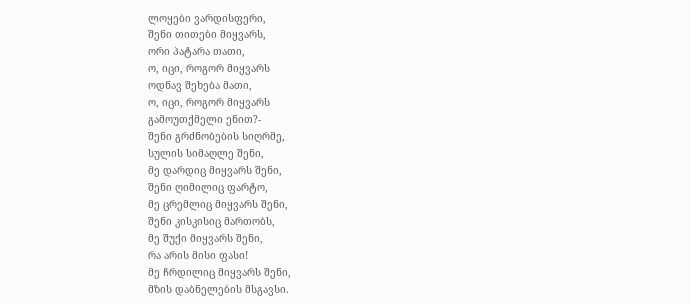ლოყები ვარდისფერი,
შენი თითები მიყვარს,
ორი პატარა თათი,
ო, იცი, როგორ მიყვარს
ოდნავ შეხება მათი,
ო, იცი, როგორ მიყვარს
გამოუთქმელი ენით?-
შენი გრძნობების სიღრმე,
სულის სიმაღლე შენი,
მე დარდიც მიყვარს შენი,
შენი ღიმილიც ფარტო,
მე ცრემლიც მიყვარს შენი,
შენი კისკისიც მართობს,
მე შუქი მიყვარს შენი,
რა არის მისი ფასი!
მე ჩრდილიც მიყვარს შენი,
მზის დაბნელების მსგავსი.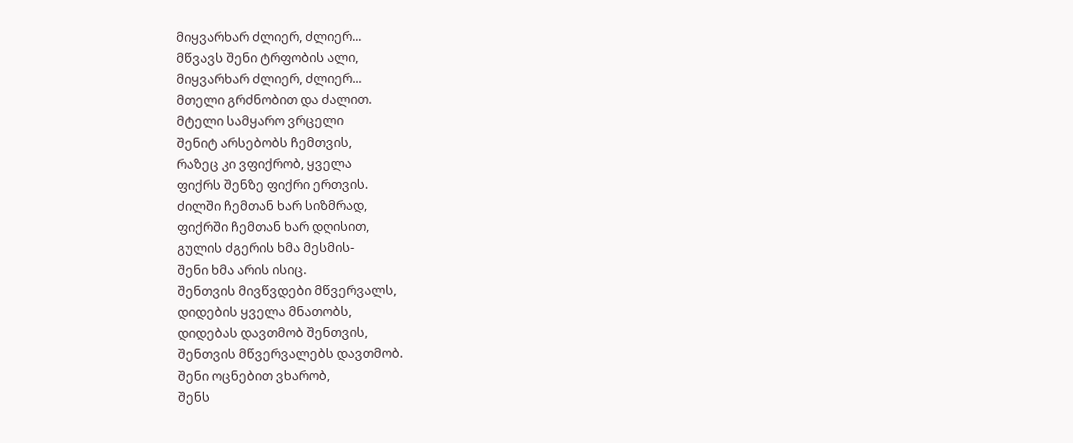მიყვარხარ ძლიერ, ძლიერ...
მწვავს შენი ტრფობის ალი,
მიყვარხარ ძლიერ, ძლიერ...
მთელი გრძნობით და ძალით.
მტელი სამყარო ვრცელი
შენიტ არსებობს ჩემთვის,
რაზეც კი ვფიქრობ, ყველა
ფიქრს შენზე ფიქრი ერთვის.
ძილში ჩემთან ხარ სიზმრად,
ფიქრში ჩემთან ხარ დღისით,
გულის ძგერის ხმა მესმის-
შენი ხმა არის ისიც.
შენთვის მივწვდები მწვერვალს,
დიდების ყველა მნათობს,
დიდებას დავთმობ შენთვის,
შენთვის მწვერვალებს დავთმობ.
შენი ოცნებით ვხარობ,
შენს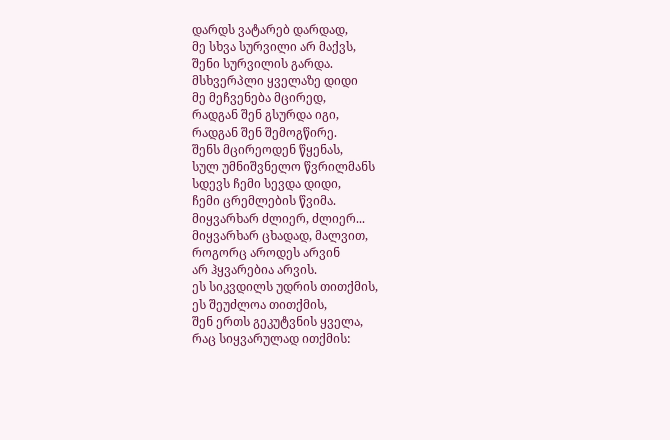დარდს ვატარებ დარდად,
მე სხვა სურვილი არ მაქვს,
შენი სურვილის გარდა.
მსხვერპლი ყველაზე დიდი
მე მეჩვენება მცირედ,
რადგან შენ გსურდა იგი,
რადგან შენ შემოგწირე.
შენს მცირეოდენ წყენას,
სულ უმნიშვნელო წვრილმანს
სდევს ჩემი სევდა დიდი,
ჩემი ცრემლების წვიმა.
მიყვარხარ ძლიერ, ძლიერ...
მიყვარხარ ცხადად, მალვით,
როგორც აროდეს არვინ
არ ჰყვარებია არვის.
ეს სიკვდილს უდრის თითქმის,
ეს შეუძლოა თითქმის,
შენ ერთს გეკუტვნის ყველა,
რაც სიყვარულად ითქმის: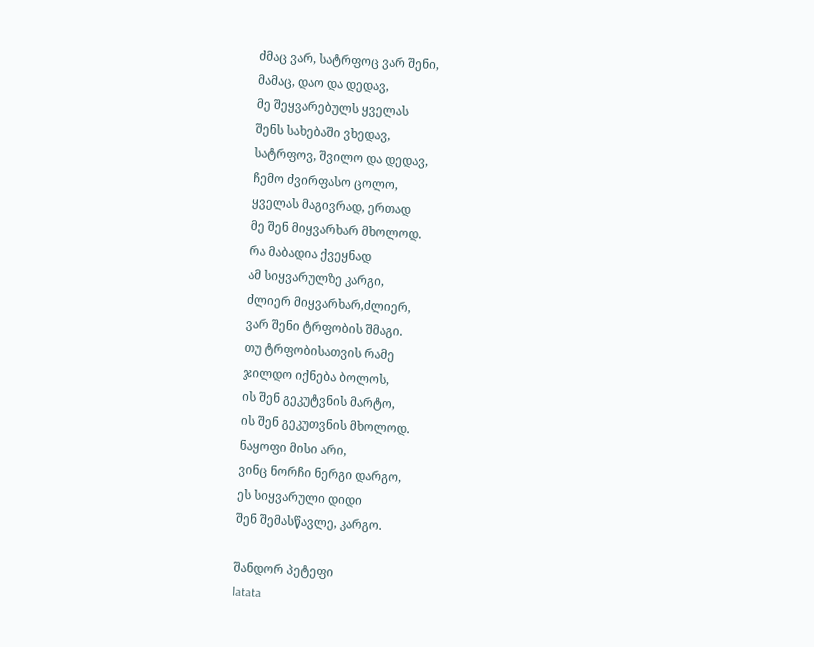ძმაც ვარ, სატრფოც ვარ შენი,
მამაც, დაო და დედავ,
მე შეყვარებულს ყველას
შენს სახებაში ვხედავ,
სატრფოვ, შვილო და დედავ,
ჩემო ძვირფასო ცოლო,
ყველას მაგივრად, ერთად
მე შენ მიყვარხარ მხოლოდ.
რა მაბადია ქვეყნად
ამ სიყვარულზე კარგი,
ძლიერ მიყვარხარ,ძლიერ,
ვარ შენი ტრფობის შმაგი.
თუ ტრფობისათვის რამე
ჯილდო იქნება ბოლოს,
ის შენ გეკუტვნის მარტო,
ის შენ გეკუთვნის მხოლოდ.
ნაყოფი მისი არი,
ვინც ნორჩი ნერგი დარგო,
ეს სიყვარული დიდი
შენ შემასწავლე, კარგო.

შანდორ პეტეფი
latata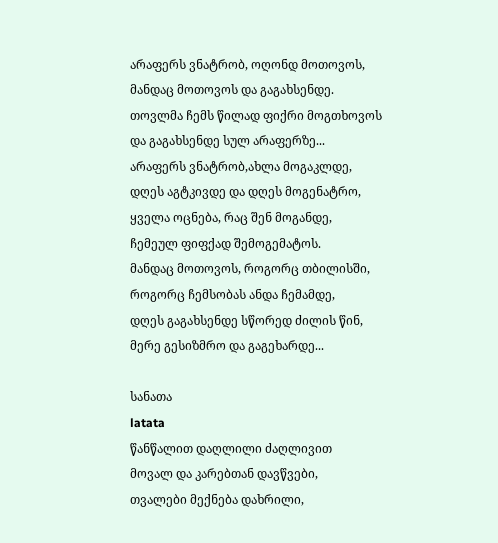არაფერს ვნატრობ, ოღონდ მოთოვოს,
მანდაც მოთოვოს და გაგახსენდე.
თოვლმა ჩემს წილად ფიქრი მოგთხოვოს
და გაგახსენდე სულ არაფერზე...
არაფერს ვნატრობ,ახლა მოგაკლდე,
დღეს აგტკივდე და დღეს მოგენატრო,
ყველა ოცნება, რაც შენ მოგანდე,
ჩემეულ ფიფქად შემოგემატოს.
მანდაც მოთოვოს, როგორც თბილისში,
როგორც ჩემსობას ანდა ჩემამდე,
დღეს გაგახსენდე სწორედ ძილის წინ,
მერე გესიზმრო და გაგეხარდე...

სანათა
latata
წანწალით დაღლილი ძაღლივით
მოვალ და კარებთან დავწვები,
თვალები მექნება დახრილი,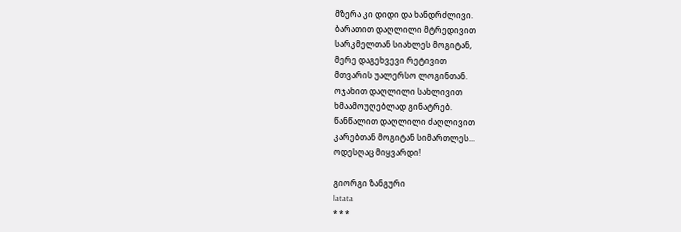მზერა კი დიდი და ხანდრძლივი.
ბარათით დაღლილი მტრედივით
სარკმელთან სიახლეს მოგიტან,
მერე დაგეხვევი რეტივით
მთვარის უალერსო ლოგინთან.
ოჯახით დაღლილი სახლივით
ხმაამოუღებლად გინატრებ.
წანწალით დაღლილი ძაღლივით
კარებთან მოგიტან სიმართლეს...
ოდესღაც მიყვარდი!

გიორგი ზანგური
latata
* * *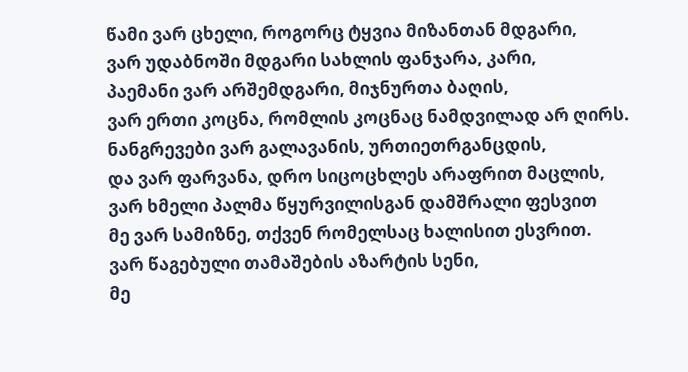წამი ვარ ცხელი, როგორც ტყვია მიზანთან მდგარი,
ვარ უდაბნოში მდგარი სახლის ფანჯარა, კარი,
პაემანი ვარ არშემდგარი, მიჯნურთა ბაღის,
ვარ ერთი კოცნა, რომლის კოცნაც ნამდვილად არ ღირს.
ნანგრევები ვარ გალავანის, ურთიეთრგანცდის,
და ვარ ფარვანა, დრო სიცოცხლეს არაფრით მაცლის,
ვარ ხმელი პალმა წყურვილისგან დამშრალი ფესვით
მე ვარ სამიზნე, თქვენ რომელსაც ხალისით ესვრით.
ვარ წაგებული თამაშების აზარტის სენი,
მე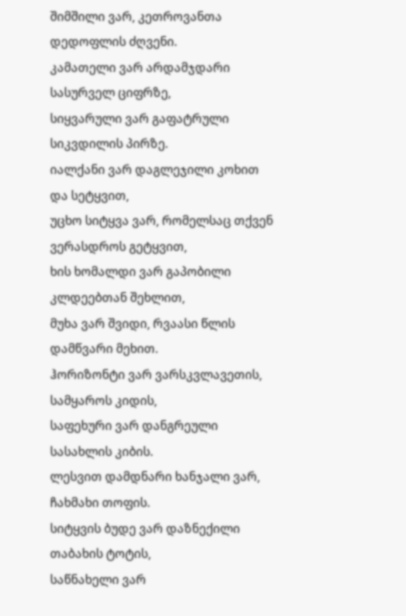შიმშილი ვარ, კეთროვანთა დედოფლის ძღვენი.
კამათელი ვარ არდამჯდარი სასურველ ციფრზე,
სიყვარული ვარ გაფატრული სიკვდილის პირზე.
იალქანი ვარ დაგლეჯილი კოხით და სეტყვით,
უცხო სიტყვა ვარ, რომელსაც თქვენ ვერასდროს გეტყვით,
ხის ხომალდი ვარ გაპობილი კლდეებთან შეხლით,
მუხა ვარ შვიდი, რვაასი წლის დამწვარი მეხით.
ჰორიზონტი ვარ ვარსკვლავეთის, სამყაროს კიდის,
საფეხური ვარ დანგრეული სასახლის კიბის.
ლესვით დამდნარი ხანჯალი ვარ, ჩახმახი თოფის.
სიტყვის ბუდე ვარ დაზნექილი თაბახის ტოტის,
საწნახელი ვარ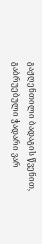გაჟღენთილი ბადაგის წვენით,
გაბრუებული ჭადარი ვარ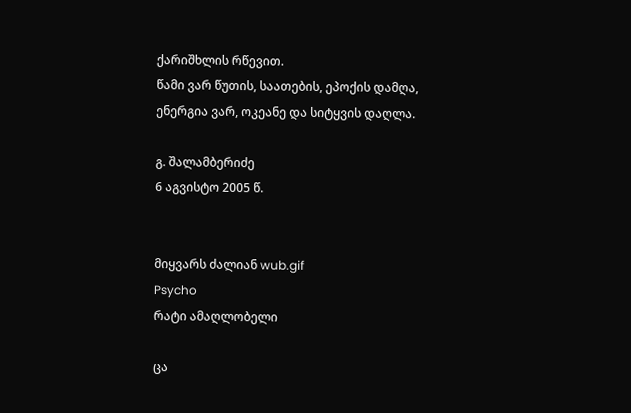ქარიშხლის რწევით.
წამი ვარ წუთის, საათების, ეპოქის დამღა,
ენერგია ვარ, ოკეანე და სიტყვის დაღლა.

გ. შალამბერიძე
6 აგვისტო 2005 წ.


მიყვარს ძალიან wub.gif
Psycho
რატი ამაღლობელი

ცა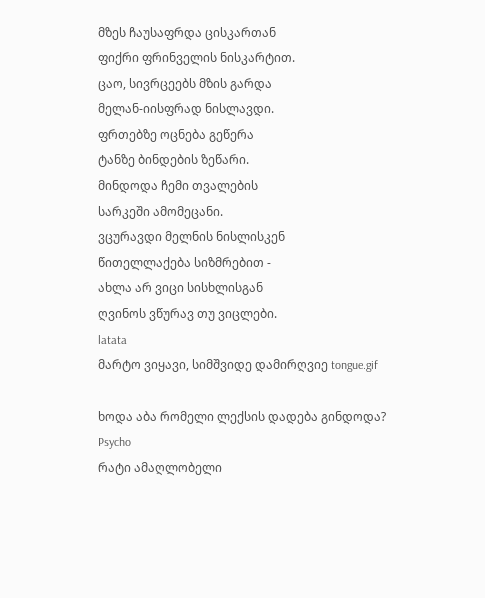მზეს ჩაუსაფრდა ცისკართან
ფიქრი ფრინველის ნისკარტით.
ცაო, სივრცეებს მზის გარდა
მელან-იისფრად ნისლავდი.
ფრთებზე ოცნება გეწერა
ტანზე ბინდების ზეწარი.
მინდოდა ჩემი თვალების
სარკეში ამომეცანი.
ვცურავდი მელნის ნისლისკენ
წითელლაქება სიზმრებით -
ახლა არ ვიცი სისხლისგან
ღვინოს ვწურავ თუ ვიცლები.
latata
მარტო ვიყავი, სიმშვიდე დამირღვიე tongue.gif

ხოდა აბა რომელი ლექსის დადება გინდოდა?
Psycho
რატი ამაღლობელი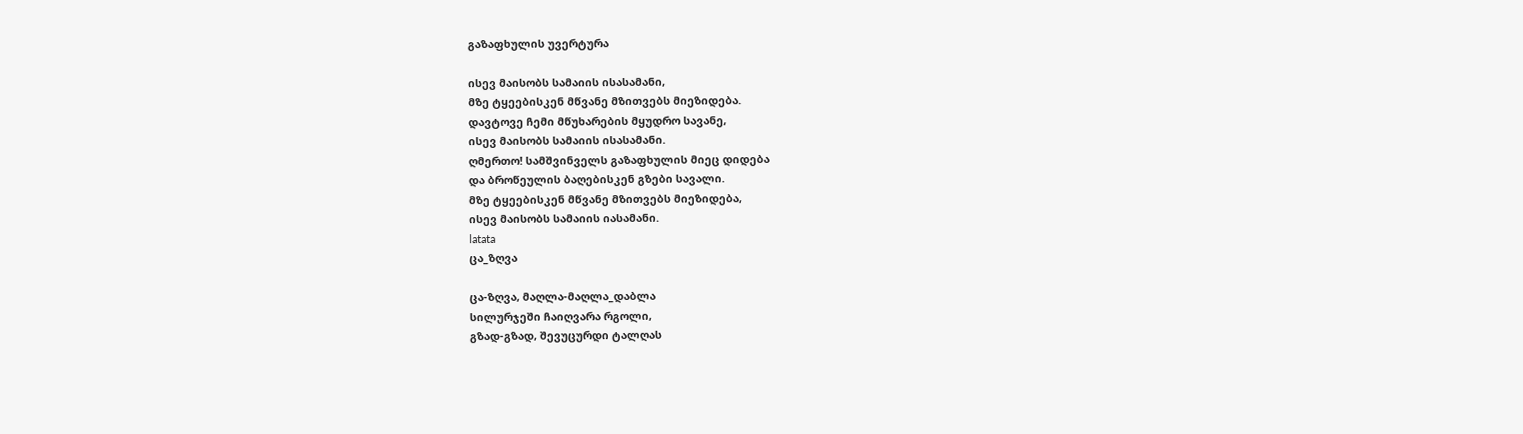გაზაფხულის უვერტურა

ისევ მაისობს სამაიის ისასამანი,
მზე ტყეებისკენ მწვანე მზითვებს მიეზიდება.
დავტოვე ჩემი მწუხარების მყუდრო სავანე,
ისევ მაისობს სამაიის ისასამანი.
ღმერთო! სამშვინველს გაზაფხულის მიეც დიდება
და ბროწეულის ბაღებისკენ გზები სავალი.
მზე ტყეებისკენ მწვანე მზითვებს მიეზიდება,
ისევ მაისობს სამაიის იასამანი.
latata
ცა_ზღვა

ცა-ზღვა, მაღლა-მაღლა_დაბლა
სილურჯეში ჩაიღვარა რგოლი,
გზად-გზად, შევუცურდი ტალღას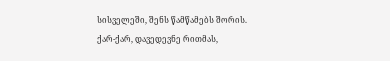სისველეში, შენს წამწამებს შორის.
ქარ-ქარ, დავედევნე რითმას,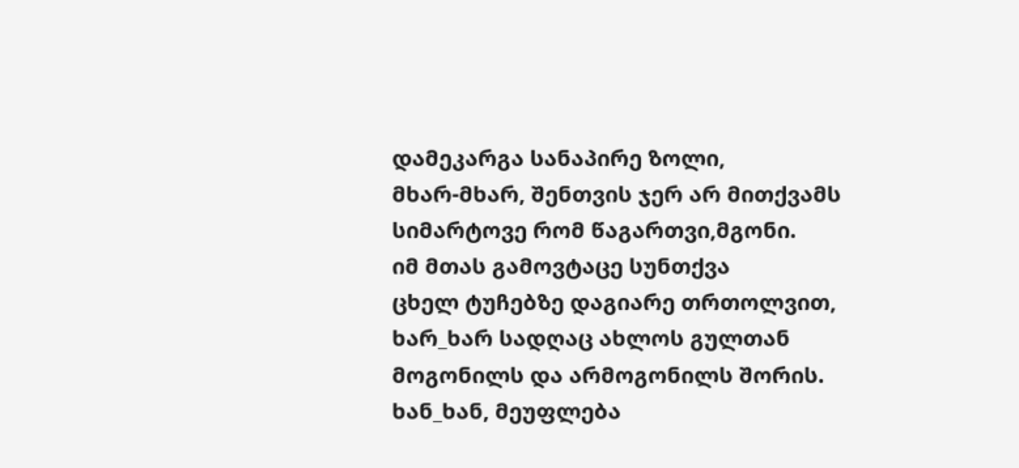დამეკარგა სანაპირე ზოლი,
მხარ-მხარ, შენთვის ჯერ არ მითქვამს
სიმარტოვე რომ წაგართვი,მგონი.
იმ მთას გამოვტაცე სუნთქვა
ცხელ ტუჩებზე დაგიარე თრთოლვით,
ხარ_ხარ სადღაც ახლოს გულთან
მოგონილს და არმოგონილს შორის.
ხან_ხან, მეუფლება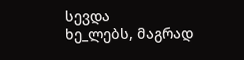სევდა
ხე_ლებს, მაგრად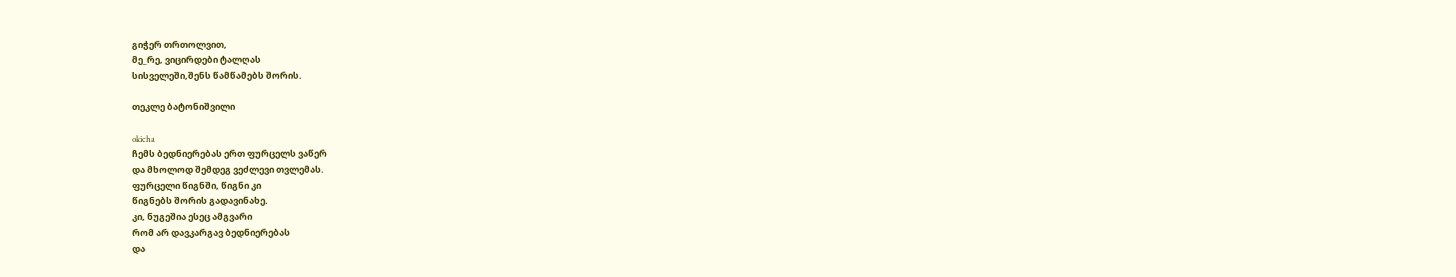გიჭერ თრთოლვით,
მე_რე, ვიცირდები ტალღას
სისველეში,შენს წამწამებს შორის.

თეკლე ბატონიშვილი

okicha
ჩემს ბედნიერებას ერთ ფურცელს ვაწერ
და მხოლოდ შემდეგ ვეძლევი თვლემას.
ფურცელი წიგნში, წიგნი კი
წიგნებს შორის გადავინახე.
კი, ნუგეშია ესეც ამგვარი
რომ არ დავკარგავ ბედნიერებას
და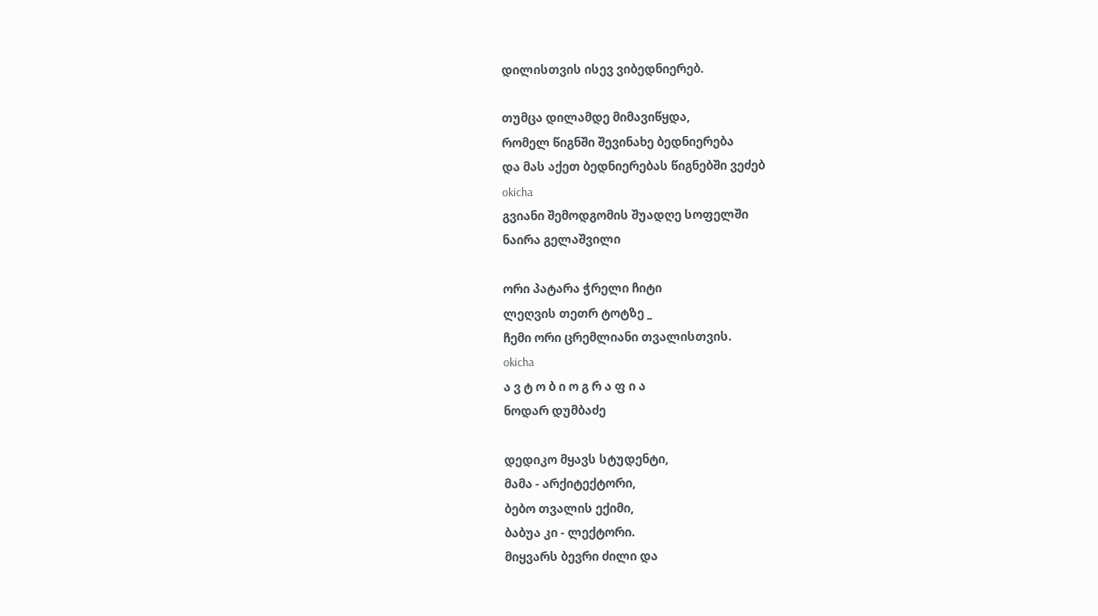დილისთვის ისევ ვიბედნიერებ.

თუმცა დილამდე მიმავიწყდა,
რომელ წიგნში შევინახე ბედნიერება
და მას აქეთ ბედნიერებას წიგნებში ვეძებ
okicha
გვიანი შემოდგომის შუადღე სოფელში
ნაირა გელაშვილი

ორი პატარა ჭრელი ჩიტი
ლეღვის თეთრ ტოტზე _
ჩემი ორი ცრემლიანი თვალისთვის.
okicha
ა ვ ტ ო ბ ი ო გ რ ა ფ ი ა
ნოდარ დუმბაძე

დედიკო მყავს სტუდენტი,
მამა - არქიტექტორი,
ბებო თვალის ექიმი,
ბაბუა კი - ლექტორი.
მიყვარს ბევრი ძილი და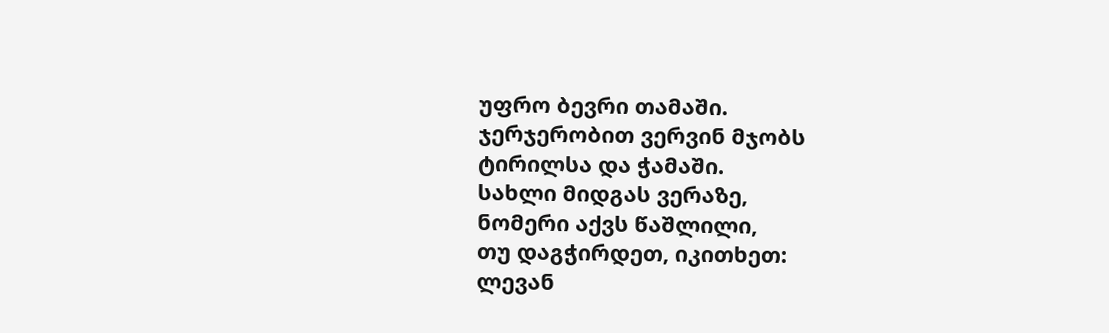უფრო ბევრი თამაში.
ჯერჯერობით ვერვინ მჯობს
ტირილსა და ჭამაში.
სახლი მიდგას ვერაზე,
ნომერი აქვს წაშლილი,
თუ დაგჭირდეთ, იკითხეთ:
ლევან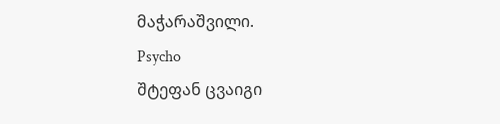მაჭარაშვილი.
Psycho
შტეფან ცვაიგი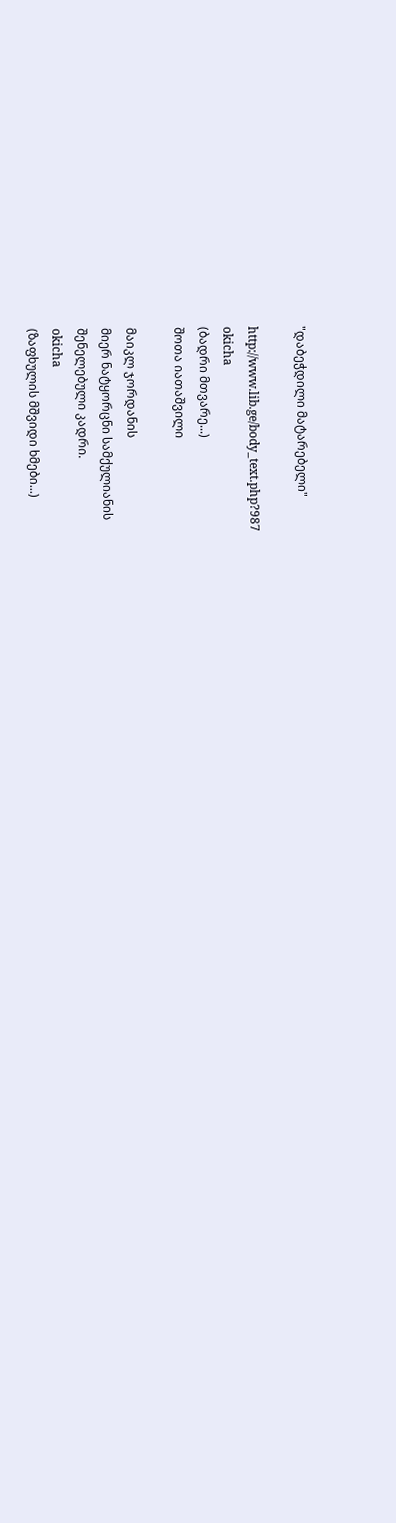"დაბეჭდილი მატარებელი"

http://www.lib.ge/body_text.php?987
okicha
(ბადრი მთვარე...)
შოთა იათაშვილი

მაიკლ ჯორდანის
მიერ ნატყორცნი სამქულიანის
შენელებული კადრი.
okicha
(ზაფხულის მშვიდი ხმები...)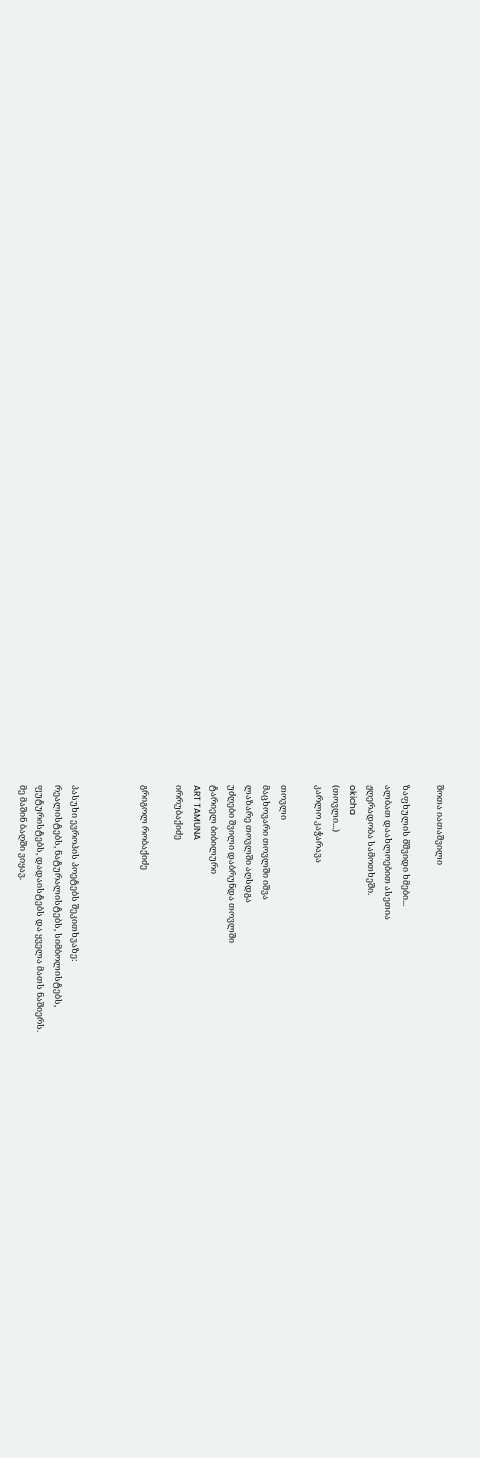შოთა იათაშვილი

ზაფხულის მშვიდი ხმები...
ალბათ დაახლოებით ასეთია
ჟღერადობა სამოთხეში.
okicha
(თოვლი...)
კარლო კაჭარავა

თოვლი
მაცხოვარი თოვლში იშვა
ლაზარე თოვლში აღსდგა
უძღები შვილი დაბრუნდა თოვლში
ტარიელ ბიბილური
ART TAMUNA
ირრუბაქიძე

გრიგოლ რობაქიძე



პასუხი ევროპის პოეტებს შეკითხვაზე:
რეალისტებს, ნატურალისტებს, სიმბოლისტებს,
ფუტურისტებს, დადაისტებს და ყველა მათს ნაშიერს.
მე მაშინ ბაღში ვიყავ.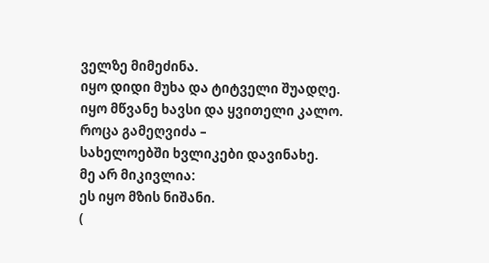ველზე მიმეძინა.
იყო დიდი მუხა და ტიტველი შუადღე.
იყო მწვანე ხავსი და ყვითელი კალო.
როცა გამეღვიძა –
სახელოებში ხვლიკები დავინახე.
მე არ მიკივლია:
ეს იყო მზის ნიშანი.
(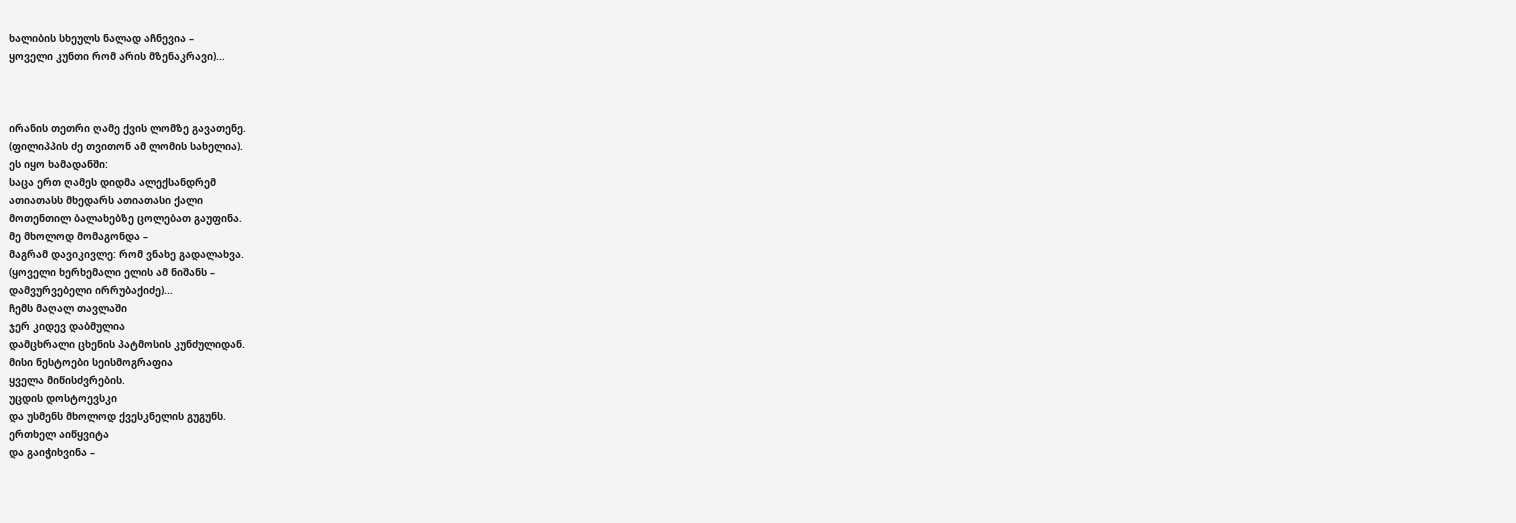ხალიბის სხეულს ნალად აჩნევია –
ყოველი კუნთი რომ არის მზენაკრავი)...



ირანის თეთრი ღამე ქვის ლომზე გავათენე.
(ფილიპპის ძე თვითონ ამ ლომის სახელია).
ეს იყო ხამადანში:
საცა ერთ ღამეს დიდმა ალექსანდრემ
ათიათასს მხედარს ათიათასი ქალი
მოთენთილ ბალახებზე ცოლებათ გაუფინა.
მე მხოლოდ მომაგონდა –
მაგრამ დავიკივლე: რომ ვნახე გადალახვა.
(ყოველი ხერხემალი ელის ამ ნიშანს –
დამვურვებელი ირრუბაქიძე)...
ჩემს მაღალ თავლაში
ჯერ კიდევ დაბმულია
დამცხრალი ცხენის პატმოსის კუნძულიდან.
მისი ნესტოები სეისმოგრაფია
ყველა მიწისძვრების.
უცდის დოსტოევსკი
და უსმენს მხოლოდ ქვესკნელის გუგუნს.
ერთხელ აიწყვიტა
და გაიჭიხვინა –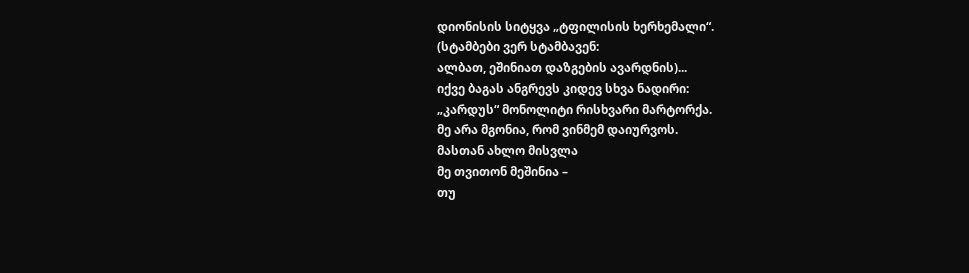დიონისის სიტყვა „ტფილისის ხერხემალი“.
(სტამბები ვერ სტამბავენ:
ალბათ, ეშინიათ დაზგების ავარდნის)...
იქვე ბაგას ანგრევს კიდევ სხვა ნადირი:
„კარდუს“ მონოლიტი რისხვარი მარტორქა.
მე არა მგონია, რომ ვინმემ დაიურვოს.
მასთან ახლო მისვლა
მე თვითონ მეშინია –
თუ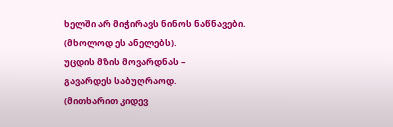ხელში არ მიჭირავს ნინოს ნაწნავები.
(მხოლოდ ეს ანელებს).
უცდის მზის მოვარდნას –
გავარდეს საბუღრაოდ.
(მითხარით კიდევ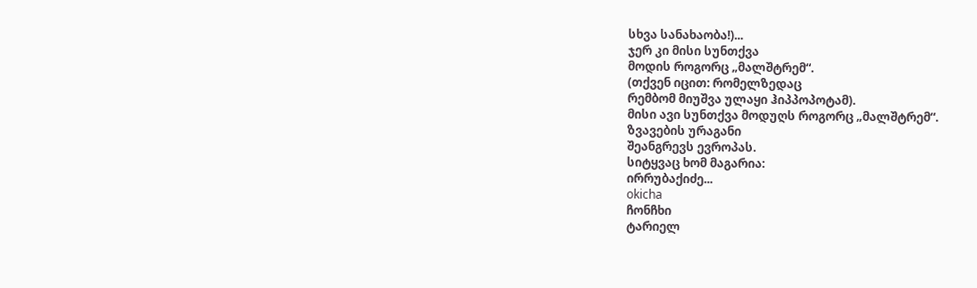სხვა სანახაობა!)...
ჯერ კი მისი სუნთქვა
მოდის როგორც „მალშტრემ“.
(თქვენ იცით: რომელზედაც
რემბომ მიუშვა ულაყი ჰიპპოპოტამ).
მისი ავი სუნთქვა მოდუღს როგორც „მალშტრემ“.
ზვავების ურაგანი
შეანგრევს ევროპას.
სიტყვაც ხომ მაგარია:
ირრუბაქიძე...
okicha
ჩონჩხი
ტარიელ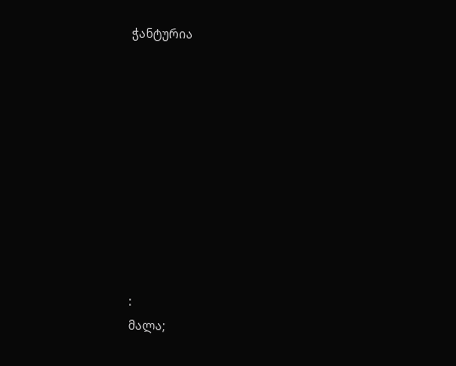ჭანტურია










:
მალა;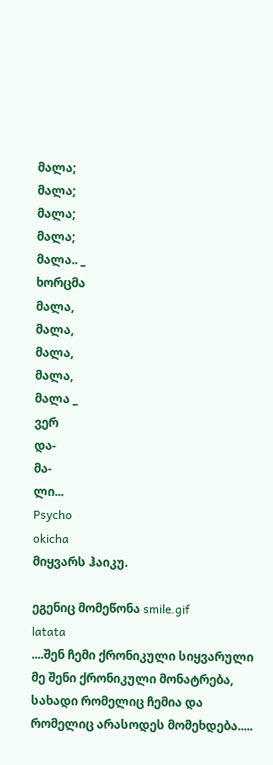მალა;
მალა;
მალა;
მალა;
მალა.. _
ხორცმა
მალა,
მალა,
მალა,
მალა,
მალა _
ვერ
და-
მა-
ლი...
Psycho
okicha
მიყვარს ჰაიკუ.

ეგენიც მომეწონა smile.gif
latata
....შენ ჩემი ქრონიკული სიყვარული
მე შენი ქრონიკული მონატრება,
სახადი რომელიც ჩემია და
რომელიც არასოდეს მომეხდება.....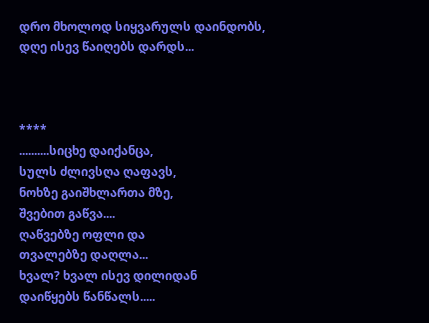დრო მხოლოდ სიყვარულს დაინდობს,
დღე ისევ წაიღებს დარდს...



****
..........სიცხე დაიქანცა,
სულს ძლივსღა ღაფავს,
ნოხზე გაიშხლართა მზე,
შვებით გაწვა....
ღაწვებზე ოფლი და
თვალებზე დაღლა...
ხვალ? ხვალ ისევ დილიდან
დაიწყებს წანწალს.....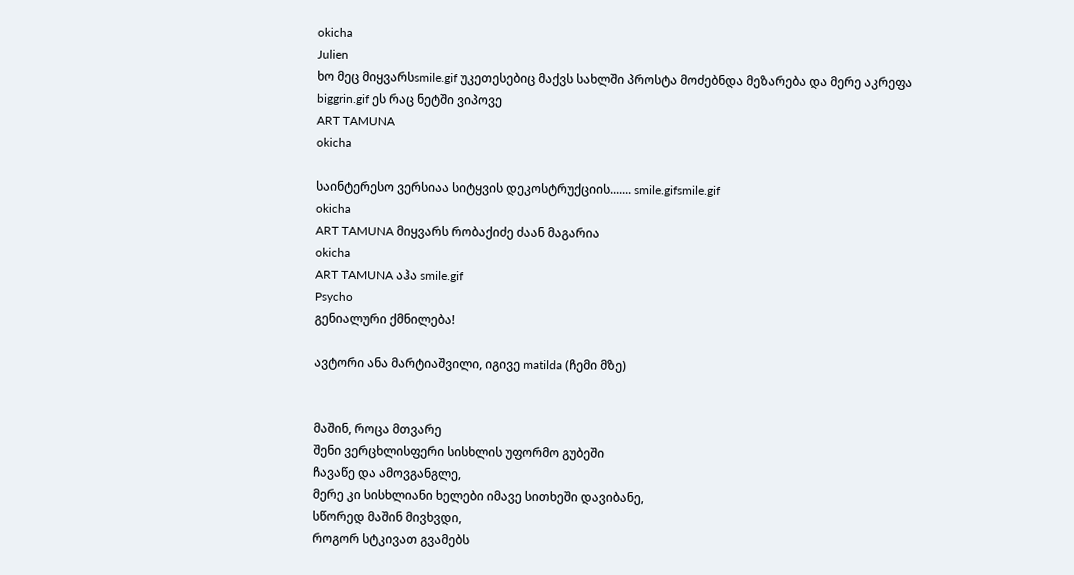okicha
Julien
ხო მეც მიყვარსsmile.gif უკეთესებიც მაქვს სახლში პროსტა მოძებნდა მეზარება და მერე აკრეფა biggrin.gif ეს რაც ნეტში ვიპოვე
ART TAMUNA
okicha

საინტერესო ვერსიაა სიტყვის დეკოსტრუქციის....... smile.gifsmile.gif
okicha
ART TAMUNA მიყვარს რობაქიძე ძაან მაგარია
okicha
ART TAMUNA აჰა smile.gif
Psycho
გენიალური ქმნილება!

ავტორი ანა მარტიაშვილი, იგივე matilda (ჩემი მზე)


მაშინ, როცა მთვარე
შენი ვერცხლისფერი სისხლის უფორმო გუბეში
ჩავაწე და ამოვგანგლე,
მერე კი სისხლიანი ხელები იმავე სითხეში დავიბანე,
სწორედ მაშინ მივხვდი,
როგორ სტკივათ გვამებს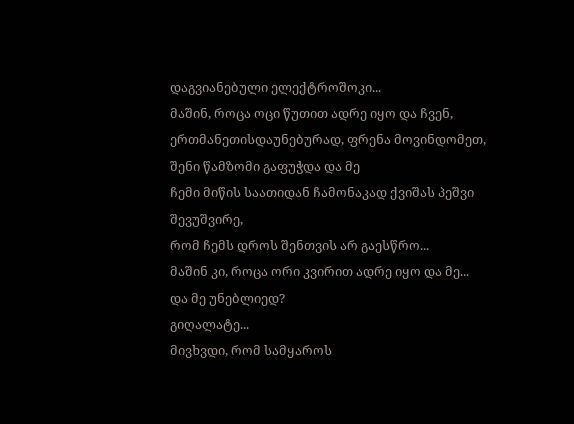დაგვიანებული ელექტროშოკი...
მაშინ, როცა ოცი წუთით ადრე იყო და ჩვენ,
ერთმანეთისდაუნებურად, ფრენა მოვინდომეთ,
შენი წამზომი გაფუჭდა და მე
ჩემი მიწის საათიდან ჩამონაკად ქვიშას პეშვი შევუშვირე,
რომ ჩემს დროს შენთვის არ გაესწრო...
მაშინ კი, როცა ორი კვირით ადრე იყო და მე...
და მე უნებლიედ?
გიღალატე...
მივხვდი, რომ სამყაროს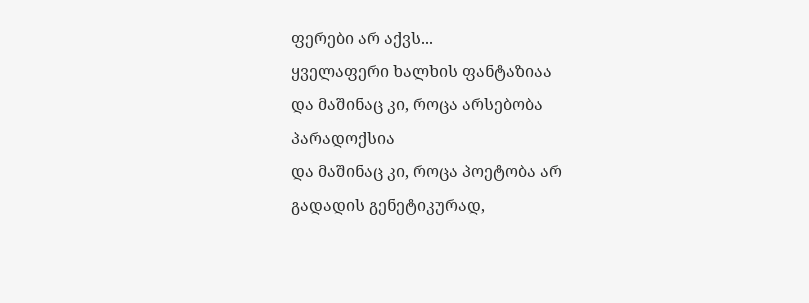ფერები არ აქვს...
ყველაფერი ხალხის ფანტაზიაა
და მაშინაც კი, როცა არსებობა პარადოქსია
და მაშინაც კი, როცა პოეტობა არ გადადის გენეტიკურად,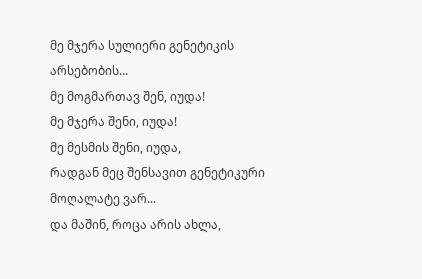მე მჯერა სულიერი გენეტიკის არსებობის...
მე მოგმართავ შენ, იუდა!
მე მჯერა შენი, იუდა!
მე მესმის შენი, იუდა,
რადგან მეც შენსავით გენეტიკური მოღალატე ვარ...
და მაშინ, როცა არის ახლა,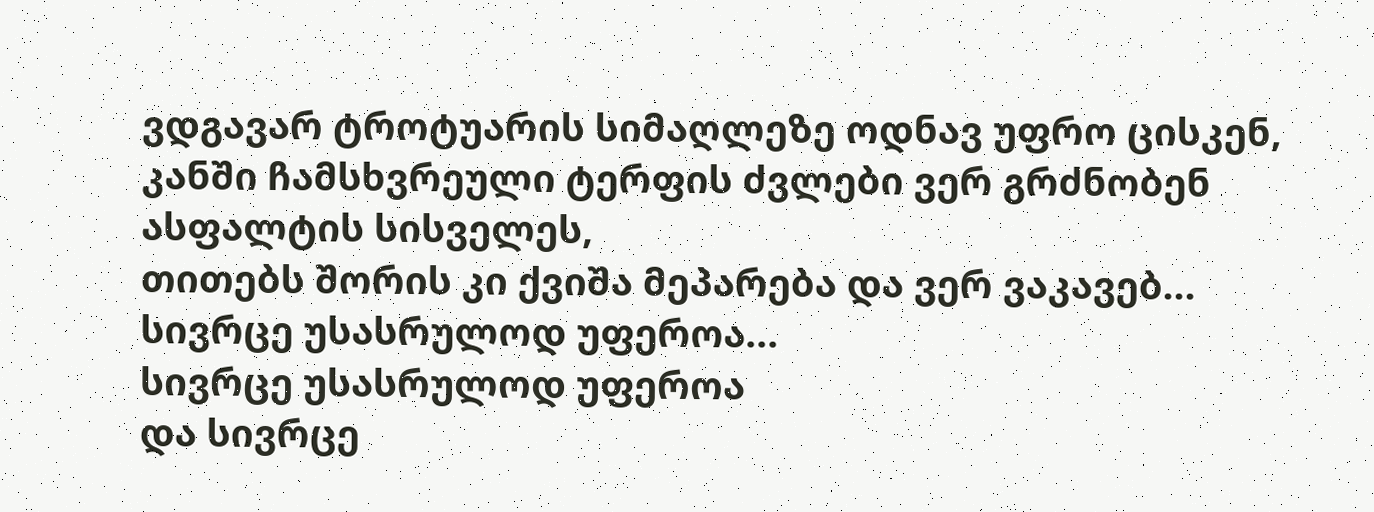ვდგავარ ტროტუარის სიმაღლეზე ოდნავ უფრო ცისკენ,
კანში ჩამსხვრეული ტერფის ძვლები ვერ გრძნობენ ასფალტის სისველეს,
თითებს შორის კი ქვიშა მეპარება და ვერ ვაკავებ...
სივრცე უსასრულოდ უფეროა...
სივრცე უსასრულოდ უფეროა
და სივრცე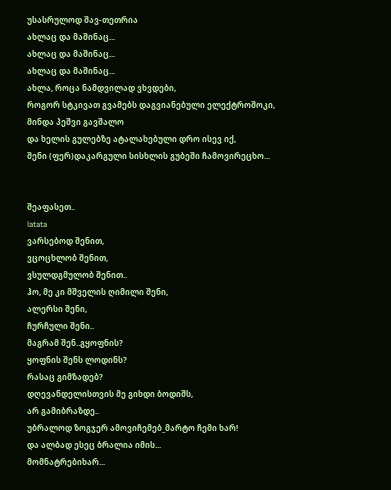უსასრულოდ შავ-თეთრია
ახლაც და მაშინაც...
ახლაც და მაშინაც...
ახლაც და მაშინაც...
ახლა, როცა ნამდვილად ვხვდები,
როგორ სტკივათ გვამებს დაგვიანებული ელექტროშოკი,
მინდა პეშვი გავშალო
და ხელის გულებზე ატალახებული დრო ისევ იქ,
შენი (ფერ)დაკარგული სისხლის გუბეში ჩამოვირეცხო...


შეაფასეთ..
latata
ვარსებოდ შენით,
ვცოცხლობ შენით,
ვსულდგმულობ შენით..
ჰო, მე კი მშველის ღიმილი შენი,
ალერსი შენი,
ჩურჩული შენი..
მაგრამ შენ..გყოფნის?
ყოფნის შენს ლოდინს?
რასაც გიმზადებ?
დღევანდელისთვის მე გიხდი ბოდიშს,
არ გამიბრაზდე..
უბრალოდ ზოგჯერ ამოვიჩემებ_მარტო ჩემი ხარ!
და ალბად ესეც ბრალია იმის...
მომნატრებიხარ...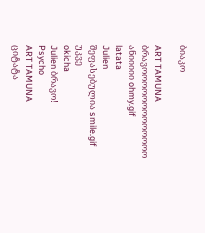ბიაკო

ART TAMUNA
ბრავოოოოოოოოოოოოო ანიიიიი ohmy.gif
latata
Julien
შეფასებულია smile.gif
უკვე
okicha
Julien ბრავო!
Psycho
ART TAMUNA
ციტატა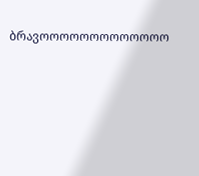ბრავოოოოოოოოოოოოო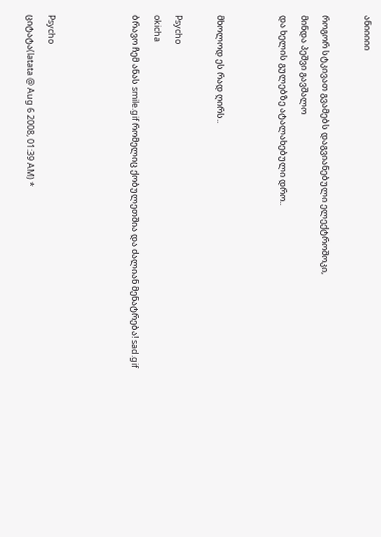ანიიიიი

როგორ სტკივათ გვამებს დაგვიანებული ელექტროშოკი,
მინდა პეშვი გავშალო
და ხელის გულებზე ატალახებული დრო..


მხოლოდ ეს რად ღირს..

Psycho
okicha
ბრავო ჩემ ანას smile.gif რომელიც ქობულეთშია და ძალიან მენატრება! sad.gif



Psycho
ციტატა(latata @ Aug 6 2008, 01:39 AM) *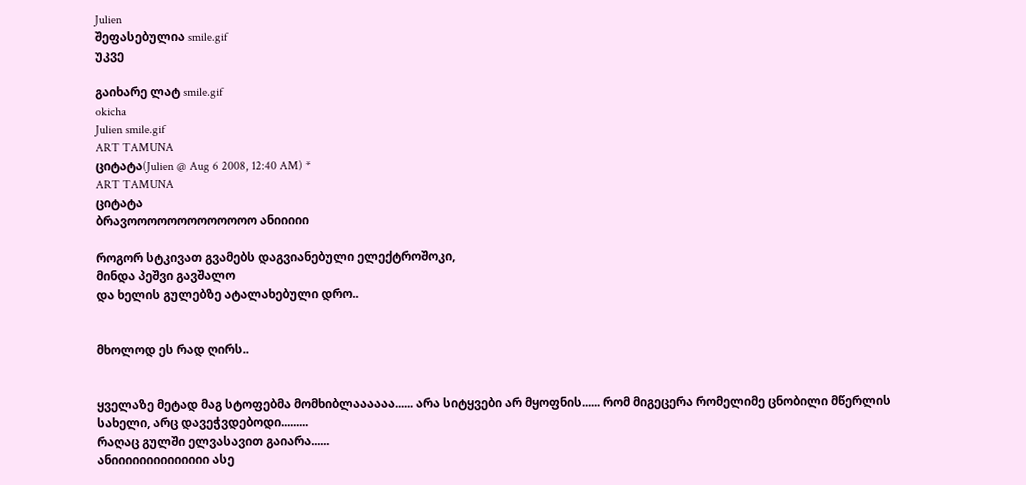Julien
შეფასებულია smile.gif
უკვე

გაიხარე ლატ smile.gif
okicha
Julien smile.gif
ART TAMUNA
ციტატა(Julien @ Aug 6 2008, 12:40 AM) *
ART TAMUNA
ციტატა
ბრავოოოოოოოოოოოოო ანიიიიი

როგორ სტკივათ გვამებს დაგვიანებული ელექტროშოკი,
მინდა პეშვი გავშალო
და ხელის გულებზე ატალახებული დრო..


მხოლოდ ეს რად ღირს..


ყველაზე მეტად მაგ სტოფებმა მომხიბლაააააა...... არა სიტყვები არ მყოფნის...... რომ მიგეცერა რომელიმე ცნობილი მწერლის სახელი, არც დავეჭვდებოდი.........
რაღაც გულში ელვასავით გაიარა......
ანიიიიიიიიიიიიიი ასე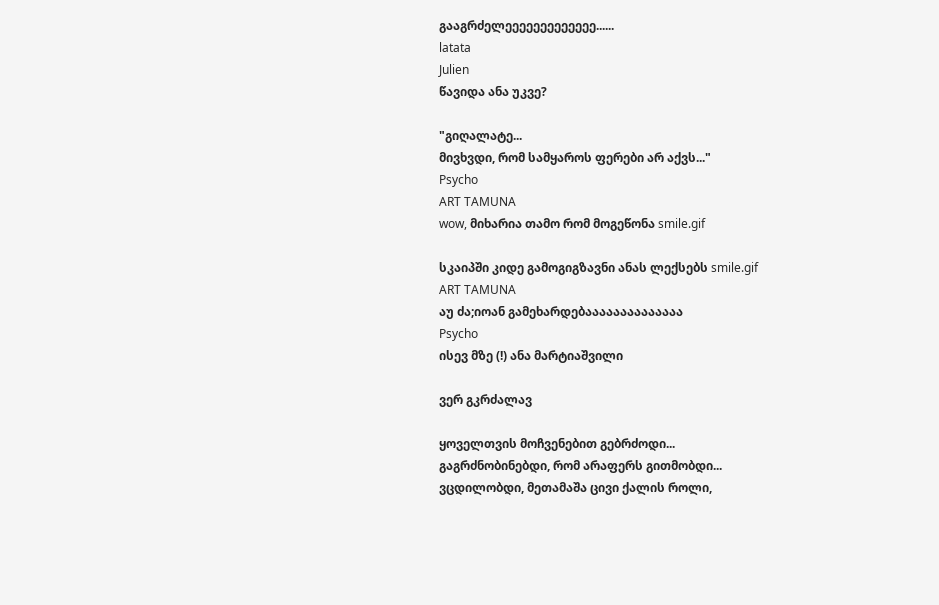გააგრძელეეეეეეეეეეეეე......
latata
Julien
წავიდა ანა უკვე?

"გიღალატე...
მივხვდი, რომ სამყაროს ფერები არ აქვს..."
Psycho
ART TAMUNA
wow, მიხარია თამო რომ მოგეწონა smile.gif

სკაიპში კიდე გამოგიგზავნი ანას ლექსებს smile.gif
ART TAMUNA
აუ ძა;იოან გამეხარდებაააააააააააააა
Psycho
ისევ მზე (!) ანა მარტიაშვილი

ვერ გკრძალავ

ყოველთვის მოჩვენებით გებრძოდი...
გაგრძნობინებდი, რომ არაფერს გითმობდი...
ვცდილობდი, მეთამაშა ცივი ქალის როლი,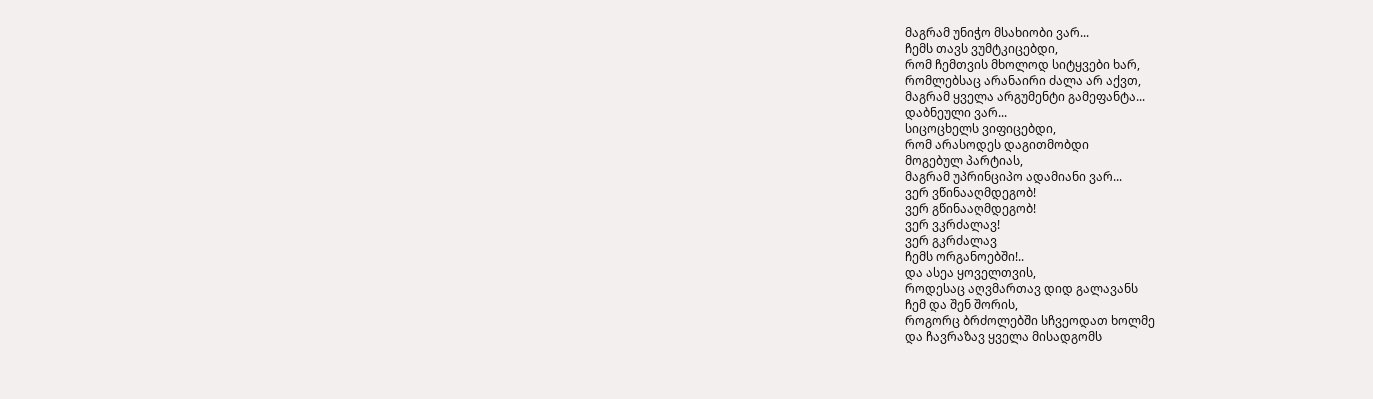მაგრამ უნიჭო მსახიობი ვარ...
ჩემს თავს ვუმტკიცებდი,
რომ ჩემთვის მხოლოდ სიტყვები ხარ,
რომლებსაც არანაირი ძალა არ აქვთ,
მაგრამ ყველა არგუმენტი გამეფანტა...
დაბნეული ვარ...
სიცოცხელს ვიფიცებდი,
რომ არასოდეს დაგითმობდი
მოგებულ პარტიას,
მაგრამ უპრინციპო ადამიანი ვარ...
ვერ ვწინააღმდეგობ!
ვერ გწინააღმდეგობ!
ვერ ვკრძალავ!
ვერ გკრძალავ
ჩემს ორგანოებში!..
და ასეა ყოველთვის,
როდესაც აღვმართავ დიდ გალავანს
ჩემ და შენ შორის,
როგორც ბრძოლებში სჩვეოდათ ხოლმე
და ჩავრაზავ ყველა მისადგომს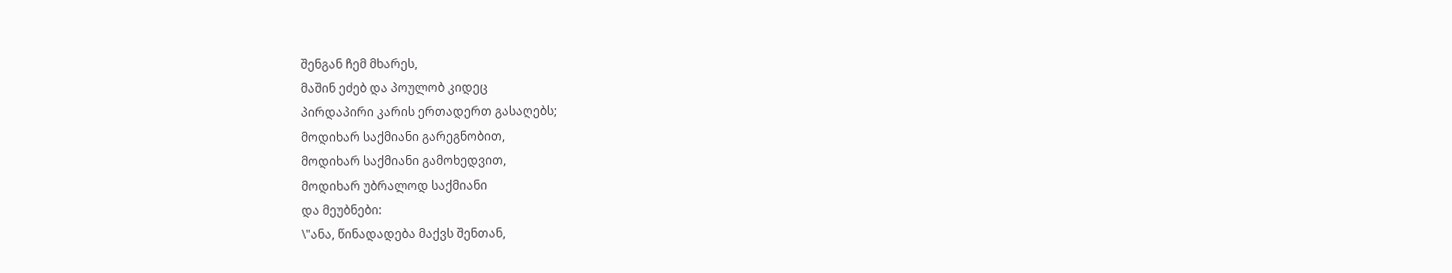შენგან ჩემ მხარეს,
მაშინ ეძებ და პოულობ კიდეც
პირდაპირი კარის ერთადერთ გასაღებს;
მოდიხარ საქმიანი გარეგნობით,
მოდიხარ საქმიანი გამოხედვით,
მოდიხარ უბრალოდ საქმიანი
და მეუბნები:
\"ანა, წინადადება მაქვს შენთან,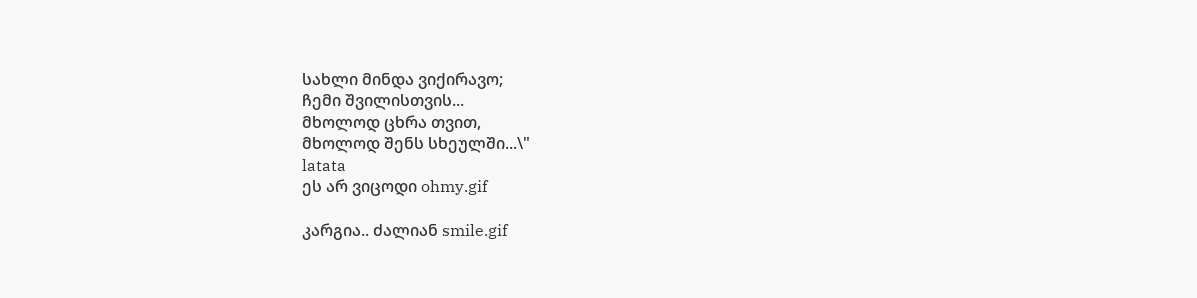სახლი მინდა ვიქირავო;
ჩემი შვილისთვის...
მხოლოდ ცხრა თვით,
მხოლოდ შენს სხეულში...\"
latata
ეს არ ვიცოდი ohmy.gif

კარგია.. ძალიან smile.gif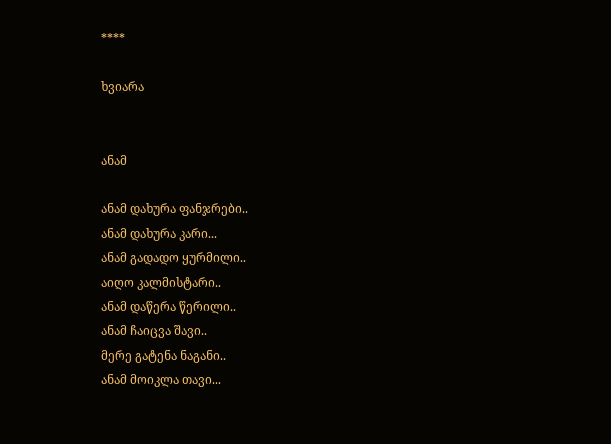****

ხვიარა


ანამ

ანამ დახურა ფანჯრები..
ანამ დახურა კარი...
ანამ გადადო ყურმილი..
აიღო კალმისტარი..
ანამ დაწერა წერილი..
ანამ ჩაიცვა შავი..
მერე გატენა ნაგანი..
ანამ მოიკლა თავი...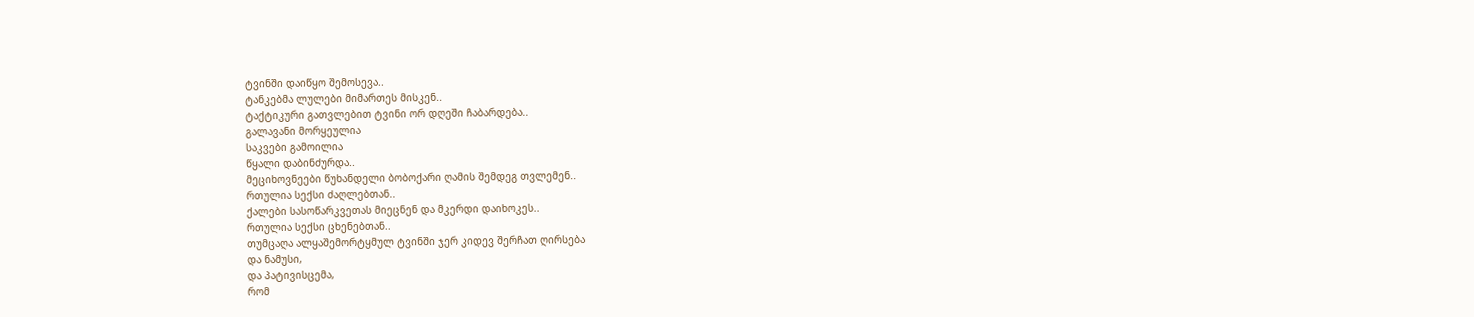ტვინში დაიწყო შემოსევა..
ტანკებმა ლულები მიმართეს მისკენ..
ტაქტიკური გათვლებით ტვინი ორ დღეში ჩაბარდება..
გალავანი მორყეულია
საკვები გამოილია
წყალი დაბინძურდა..
მეციხოვნეები წუხანდელი ბობოქარი ღამის შემდეგ თვლემენ..
რთულია სექსი ძაღლებთან..
ქალები სასოწარკვეთას მიეცნენ და მკერდი დაიხოკეს..
რთულია სექსი ცხენებთან..
თუმცაღა ალყაშემორტყმულ ტვინში ჯერ კიდევ შერჩათ ღირსება
და ნამუსი,
და პატივისცემა,
რომ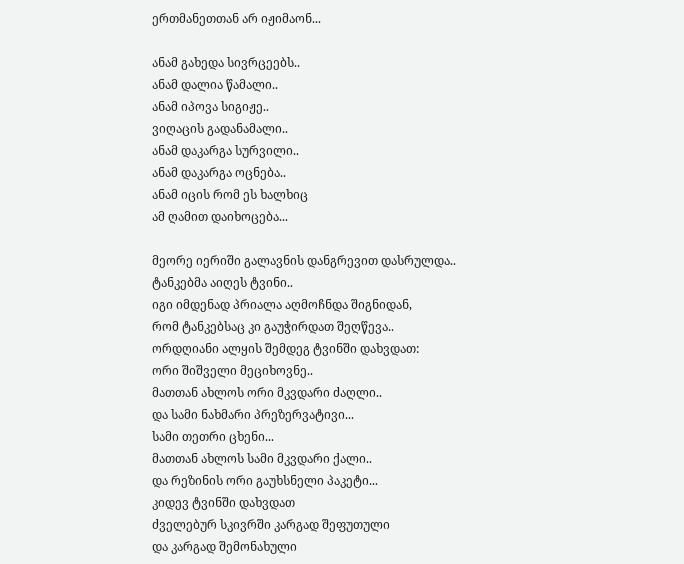ერთმანეთთან არ იჟიმაონ...

ანამ გახედა სივრცეებს..
ანამ დალია წამალი..
ანამ იპოვა სიგიჟე..
ვიღაცის გადანამალი..
ანამ დაკარგა სურვილი..
ანამ დაკარგა ოცნება..
ანამ იცის რომ ეს ხალხიც
ამ ღამით დაიხოცება...

მეორე იერიში გალავნის დანგრევით დასრულდა..
ტანკებმა აიღეს ტვინი..
იგი იმდენად პრიალა აღმოჩნდა შიგნიდან,
რომ ტანკებსაც კი გაუჭირდათ შეღწევა..
ორდღიანი ალყის შემდეგ ტვინში დახვდათ:
ორი შიშველი მეციხოვნე..
მათთან ახლოს ორი მკვდარი ძაღლი..
და სამი ნახმარი პრეზერვატივი...
სამი თეთრი ცხენი...
მათთან ახლოს სამი მკვდარი ქალი..
და რეზინის ორი გაუხსნელი პაკეტი...
კიდევ ტვინში დახვდათ
ძველებურ სკივრში კარგად შეფუთული
და კარგად შემონახული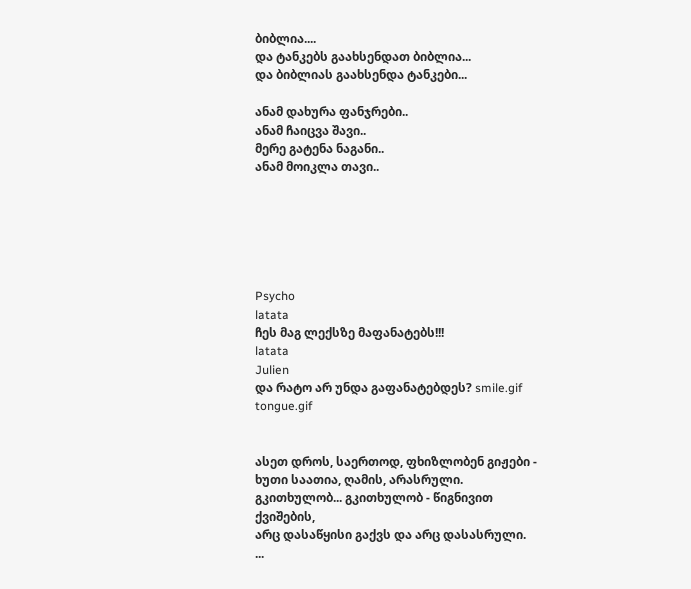ბიბლია....
და ტანკებს გაახსენდათ ბიბლია...
და ბიბლიას გაახსენდა ტანკები...

ანამ დახურა ფანჯრები..
ანამ ჩაიცვა შავი..
მერე გატენა ნაგანი..
ანამ მოიკლა თავი..






Psycho
latata
ჩეს მაგ ლექსზე მაფანატებს!!!
latata
Julien
და რატო არ უნდა გაფანატებდეს? smile.gif tongue.gif


ასეთ დროს, საერთოდ, ფხიზლობენ გიჟები -
ხუთი საათია, ღამის, არასრული.
გკითხულობ... გკითხულობ - წიგნივით ქვიშების,
არც დასაწყისი გაქვს და არც დასასრული.
...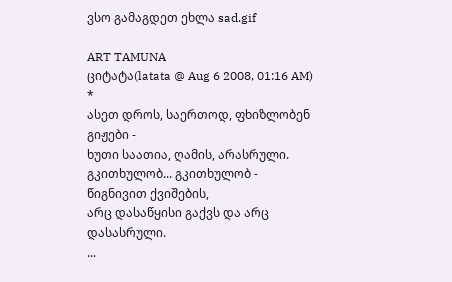ვსო გამაგდეთ ეხლა sad.gif

ART TAMUNA
ციტატა(latata @ Aug 6 2008, 01:16 AM) *
ასეთ დროს, საერთოდ, ფხიზლობენ გიჟები -
ხუთი საათია, ღამის, არასრული.
გკითხულობ... გკითხულობ - წიგნივით ქვიშების,
არც დასაწყისი გაქვს და არც დასასრული.
...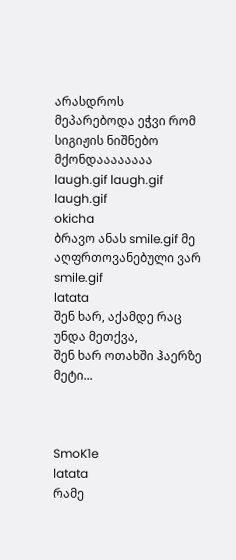არასდროს მეპარებოდა ეჭვი რომ სიგიჟის ნიშნებო მქონდაააააააა laugh.gif laugh.gif laugh.gif
okicha
ბრავო ანას smile.gif მე აღფრთოვანებული ვარ smile.gif
latata
შენ ხარ, აქამდე რაც უნდა მეთქვა,
შენ ხარ ოთახში ჰაერზე მეტი...



SmoK1e
latata
რამე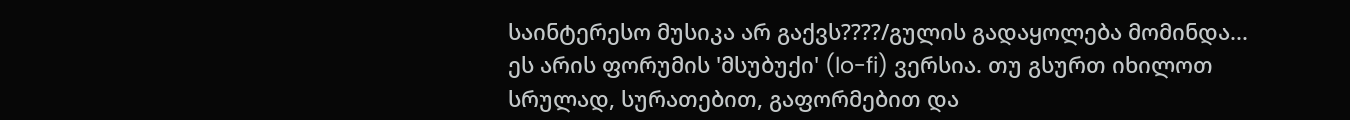საინტერესო მუსიკა არ გაქვს????/გულის გადაყოლება მომინდა...
ეს არის ფორუმის 'მსუბუქი' (lo-fi) ვერსია. თუ გსურთ იხილოთ სრულად, სურათებით, გაფორმებით და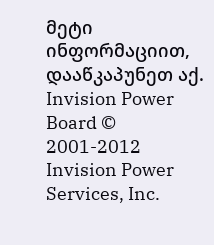მეტი ინფორმაციით, დააწკაპუნეთ აქ.
Invision Power Board © 2001-2012 Invision Power Services, Inc.